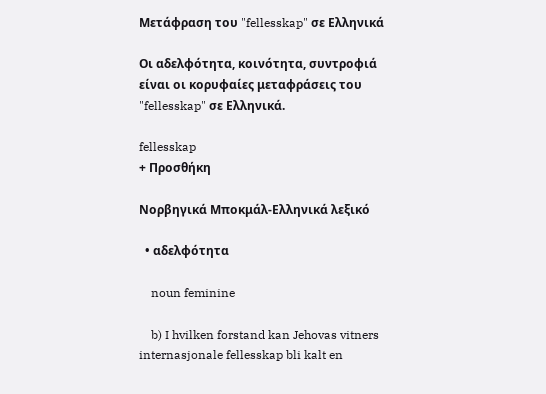Μετάφραση του "fellesskap" σε Ελληνικά

Οι αδελφότητα, κοινότητα, συντροφιά είναι οι κορυφαίες μεταφράσεις του "fellesskap" σε Ελληνικά.

fellesskap
+ Προσθήκη

Νορβηγικά Μποκμάλ-Ελληνικά λεξικό

  • αδελφότητα

    noun feminine

    b) I hvilken forstand kan Jehovas vitners internasjonale fellesskap bli kalt en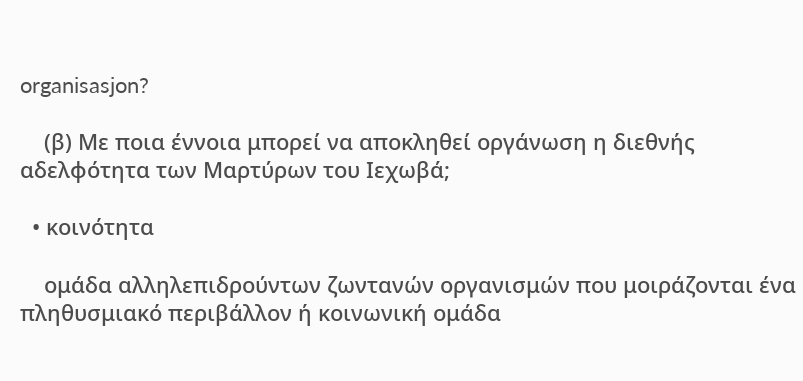organisasjon?

    (β) Με ποια έννοια μπορεί να αποκληθεί οργάνωση η διεθνής αδελφότητα των Μαρτύρων του Ιεχωβά;

  • κοινότητα

    ομάδα αλληλεπιδρούντων ζωντανών οργανισμών που μοιράζονται ένα πληθυσμιακό περιβάλλον ή κοινωνική ομάδα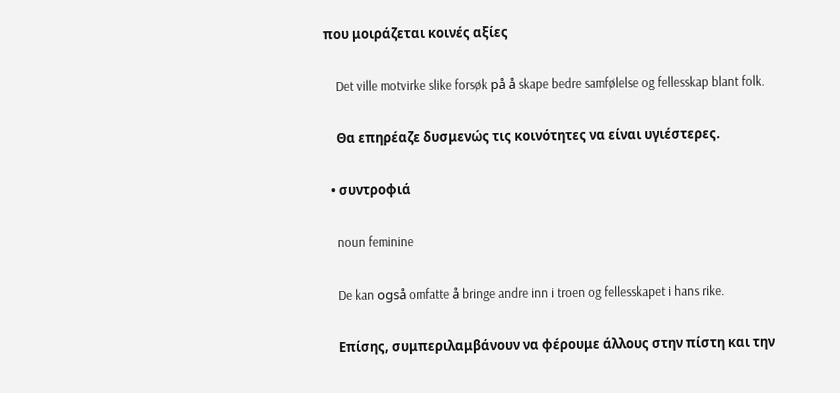που μοιράζεται κοινές αξίες

    Det ville motvirke slike forsøk på å skape bedre samfølelse og fellesskap blant folk.

    Θα επηρέαζε δυσμενώς τις κοινότητες να είναι υγιέστερες.

  • συντροφιά

    noun feminine

    De kan også omfatte å bringe andre inn i troen og fellesskapet i hans rike.

    Επίσης, συμπεριλαμβάνουν να φέρουμε άλλους στην πίστη και την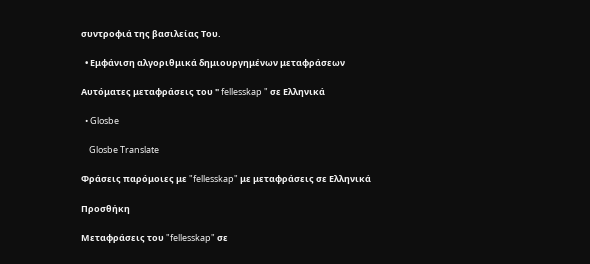συντροφιά της βασιλείας Του.

  • Εμφάνιση αλγοριθμικά δημιουργημένων μεταφράσεων

Αυτόματες μεταφράσεις του " fellesskap " σε Ελληνικά

  • Glosbe

    Glosbe Translate

Φράσεις παρόμοιες με "fellesskap" με μεταφράσεις σε Ελληνικά

Προσθήκη

Μεταφράσεις του "fellesskap" σε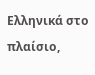Ελληνικά στο πλαίσιο,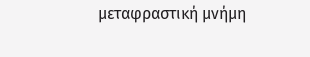μεταφραστική μνήμη